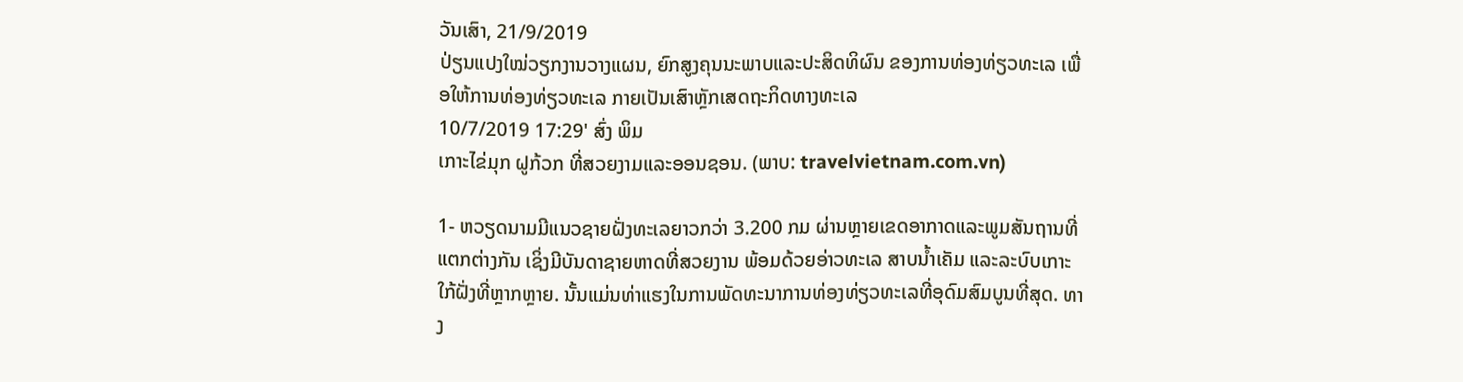ວັນເສົາ, 21/9/2019
ປ່ຽນແປງໃໝ່ວຽກງານວາງແຜນ, ຍົກສູງຄຸນນະພາບແລະປະສິດທິຜົນ ຂອງການທ່ອງທ່ຽວທະເລ ເພື່ອໃຫ້ການທ່ອງທ່ຽວທະເລ ກາຍເປັນເສົາຫຼັກເສດຖະກິດທາງທະເລ
10/7/2019 17:29' ສົ່ງ ພິມ
ເກາະໄຂ່ມຸກ ຝູກ້ວກ ທີ່ສວຍງາມແລະອອນຊອນ. (ພາບ: travelvietnam.com.vn)

1- ຫວຽດນາມມີແນວຊາຍຝັ່ງທະເລຍາວກວ່າ 3.200 ກມ ຜ່ານຫຼາຍເຂດອາກາດແລະພູມສັນຖານທີ່ແຕກຕ່າງກັນ ເຊິ່ງມີບັນດາຊາຍຫາດທີ່ສວຍງານ ພ້ອມດ້ວຍອ່າວທະເລ ສາບນ້ຳເຄັມ ແລະລະບົບເກາະໃກ້ຝັ່ງທີ່ຫຼາກຫຼາຍ. ນັ້ນແມ່ນທ່າແຮງໃນການພັດທະນາການທ່ອງທ່ຽວທະເລທີ່ອຸດົມສົມບູນທີ່ສຸດ. ທາງ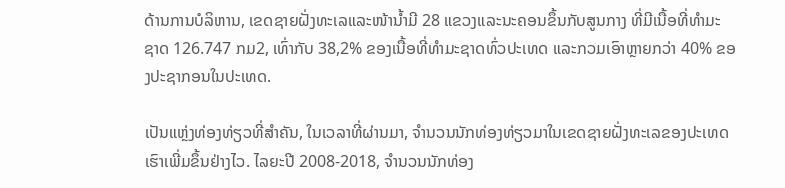ດ້ານການບໍລິຫານ, ເຂດຊາຍຝັ່ງທະເລແລະໜ້ານ້ຳມີ 28 ແຂວງແລະນະຄອນຂຶ້ນກັບສູນກາງ ທີ່ມີເນື້ອທີ່ທຳມະຊາດ 126.747 ກມ2, ເທົ່າກັບ 38,2% ຂອງເນື້ອທີ່ທຳມະຊາດທົ່ວປະເທດ ແລະກວມເອົາຫຼາຍກວ່າ 40% ຂອງປະຊາກອນໃນປະເທດ.

ເປັນແຫຼ່ງທ່ອງທ່ຽວທີ່ສຳຄັນ, ໃນເວລາທີ່ຜ່ານມາ, ຈຳນວນນັກທ່ອງທ່ຽວມາໃນເຂດຊາຍຝັ່ງທະເລຂອງປະເທດເຮົາເພີ່ມຂຶ້ນຢ່າງໄວ. ໄລຍະປີ 2008-2018, ຈຳນວນນັກທ່ອງ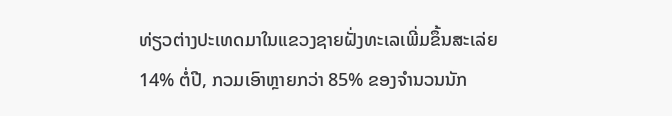ທ່ຽວຕ່າງປະເທດມາໃນແຂວງຊາຍຝັ່ງທະເລເພີ່ມຂຶ້ນສະເລ່ຍ 14% ຕໍ່ປີ, ກວມເອົາຫຼາຍກວ່າ 85% ຂອງຈຳນວນນັກ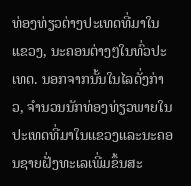ທ່ອງທ່ຽວຕ່າງປະເທດທີ່ມາໃນແຂວງ, ນະຄອນຕ່າງໆໃນທົ່ວປະເທດ. ນອກຈາກນັ້ນໃນໄລດັ່ງກ່າວ, ຈຳນວນນັກທ່ອງທ່ຽວພາຍໃນປະເທດທີ່ມາໃນແຂວງແລະນະຄອນຊາຍຝັ່ງທະເລເພີ່ມຂຶ້ນສະ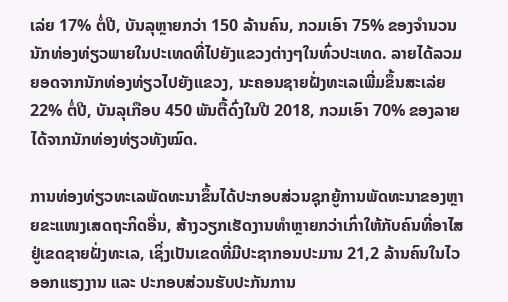ເລ່ຍ 17% ຕໍ່ປີ, ບັນລຸຫຼາຍກວ່າ 150 ລ້ານຄົນ, ກວມເອົາ 75% ຂອງຈຳນວນນັກທ່ອງທ່ຽວພາຍໃນປະເທດທີ່ໄປຍັງແຂວງຕ່າງໆໃນທົ່ວປະເທດ. ລາຍໄດ້ລວມຍອດຈາກນັກທ່ອງທ່ຽວໄປຍັງແຂວງ, ນະຄອນຊາຍຝັ່ງທະເລເພີ່ມຂຶ້ນສະເລ່ຍ 22% ຕໍ່ປີ, ບັນລຸເກືອບ 450 ພັນຕື້ດົ່ງໃນປີ 2018, ກວມເອົາ 70% ຂອງລາຍໄດ້ຈາກນັກທ່ອງທ່ຽວທັງໝົດ.

ການທ່ອງທ່ຽວທະເລພັດທະນາຂຶ້ນໄດ້ປະກອບສ່ວນຊຸກຍູ້ການພັດທະນາຂອງຫຼາຍຂະແໜງເສດຖະກິດອື່ນ, ສ້າງວຽກເຮັດງານທຳຫຼາຍກວ່າເກົ່າໃຫ້ກັບຄົນທີ່ອາໄສຢູ່ເຂດຊາຍຝັ່ງທະເລ, ເຊິ່ງເປັນເຂດທີ່ມີປະຊາກອນປະມານ 21,2 ລ້ານຄົນໃນໄວອອກແຮງງານ ແລະ ປະກອບສ່ວນຮັບປະກັນການ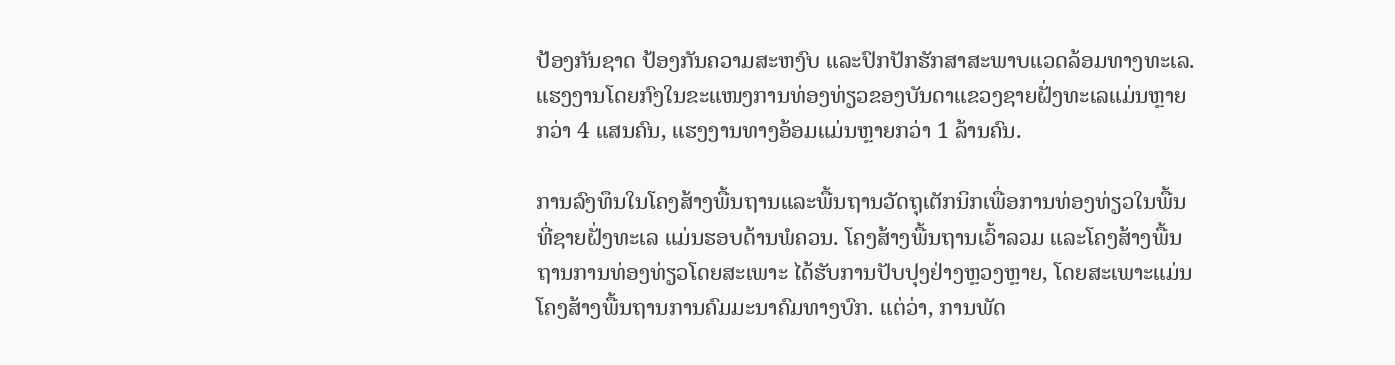ປ້ອງກັນຊາດ ປ້ອງກັນຄວາມສະຫງົບ ແລະປົກປັກຮັກສາສະພາບແວດລ້ອມທາງທະເລ. ແຮງງານໂດຍກົງໃນຂະແໜງການທ່ອງທ່ຽວຂອງບັນດາແຂວງຊາຍຝັ່ງທະເລແມ່ນຫຼາຍກວ່າ 4 ແສນຄົນ, ແຮງງານທາງອ້ອມແມ່ນຫຼາຍກວ່າ 1 ລ້ານຄົນ.

ການລົງທຶນໃນໂຄງສ້າງພື້ນຖານແລະພື້ນຖານວັດຖຸເຕັກນິກເພື່ອການທ່ອງທ່ຽວໃນພື້ນທີ່ຊາຍຝັ່ງທະເລ ແມ່ນຮອບດ້ານພໍຄວນ. ໂຄງສ້າງພື້ນຖານເວົ້າລວມ ແລະໂຄງສ້າງພື້ນຖານການທ່ອງທ່ຽວໂດຍສະເພາະ ໄດ້ຮັບການປັບປຸງຢ່າງຫຼວງຫຼາຍ, ໂດຍສະເພາະແມ່ນໂຄງສ້າງພື້ນຖານການຄົມມະນາຄົມທາງບົກ. ແຕ່ວ່າ, ການພັດ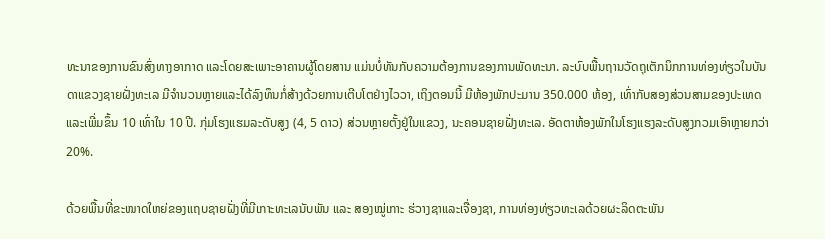ທະນາຂອງການຂົນສົ່ງທາງອາກາດ ແລະໂດຍສະເພາະອາຄານຜູ້ໂດຍສານ ແມ່ນບໍ່ທັນກັບຄວາມຕ້ອງການຂອງການພັດທະນາ. ລະບົບພື້ນຖານວັດຖຸເຕັກນິກການທ່ອງທ່ຽວໃນບັນດາແຂວງຊາຍຝັ່ງທະເລ ມີຈຳນວນຫຼາຍແລະໄດ້ລົງທຶນກໍ່ສ້າງດ້ວຍການເຕີບໂຕຢ່າງໄວວາ, ເຖິງຕອນນີ້ ມີຫ້ອງພັກປະມານ 350.000 ຫ້ອງ, ເທົ່າກັບສອງສ່ວນສາມຂອງປະເທດ ແລະເພີ່ມຂຶ້ນ 10 ເທົ່າໃນ 10 ປີ. ກຸ່ມໂຮງແຮມລະດັບສູງ (4, 5 ດາວ) ສ່ວນຫຼາຍຕັ້ງຢູ່ໃນແຂວງ, ນະຄອນຊາຍຝັ່ງທະເລ. ອັດຕາຫ້ອງພັກໃນໂຮງແຮງລະດັບສູງກວມເອົາຫຼາຍກວ່າ 20%.

ດ້ວຍພື້ນທີ່ຂະໜາດໃຫຍ່ຂອງແຖບຊາຍຝັ່ງທີ່ມີເກາະທະເລນັບພັນ ແລະ ສອງໝູ່ເກາະ ຮ່ວາງຊາແລະເຈື່ອງຊາ, ການທ່ອງທ່ຽວທະເລດ້ວຍຜະລິດຕະພັນ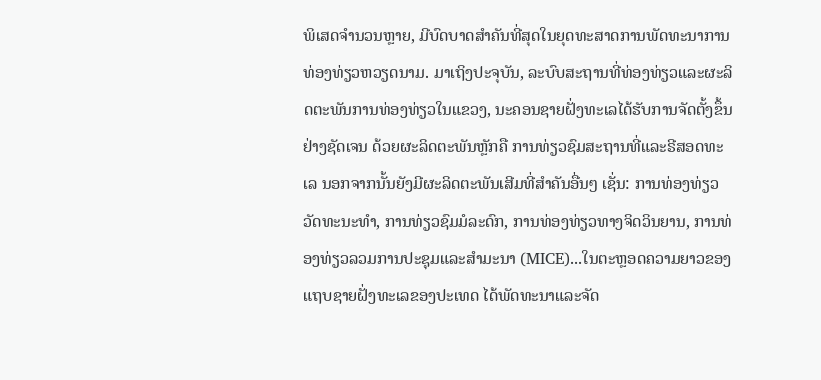ພິເສດຈຳນວນຫຼາຍ, ມີບົດບາດສຳຄັນທີ່ສຸດໃນຍຸດທະສາດການພັດທະນາການທ່ອງທ່ຽວຫວຽດນາມ. ມາເຖິງປະຈຸບັນ, ລະບົບສະຖານທີ່ທ່ອງທ່ຽວແລະຜະລິດຕະພັນການທ່ອງທ່ຽວໃນແຂວງ, ນະຄອນຊາຍຝັ່ງທະເລໄດ້ຮັບການຈັດຕັ້ງຂຶ້ນຢ່າງຊັດເຈນ ດ້ວຍຜະລິດຕະພັນຫຼັກຄື ການທ່ຽວຊົມສະຖານທີ່ແລະຣີສອດທະເລ ນອກຈາກນັ້ນຍັງມີຜະລິດຕະພັນເສີມທີ່ສຳຄັນອື່ນໆ ເຊັ່ນ: ການທ່ອງທ່ຽວວັດທະນະທຳ, ການທ່ຽວຊົມມໍລະດົກ, ການທ່ອງທ່ຽວທາງຈິດວິນຍານ, ການທ່ອງທ່ຽວລວມການປະຊຸມແລະສຳມະນາ (MICE)...ໃນຕະຫຼອດຄວາມຍາວຂອງແຖບຊາຍຝັ່ງທະເລຂອງປະເທດ ໄດ້ພັດທະນາແລະຈັດ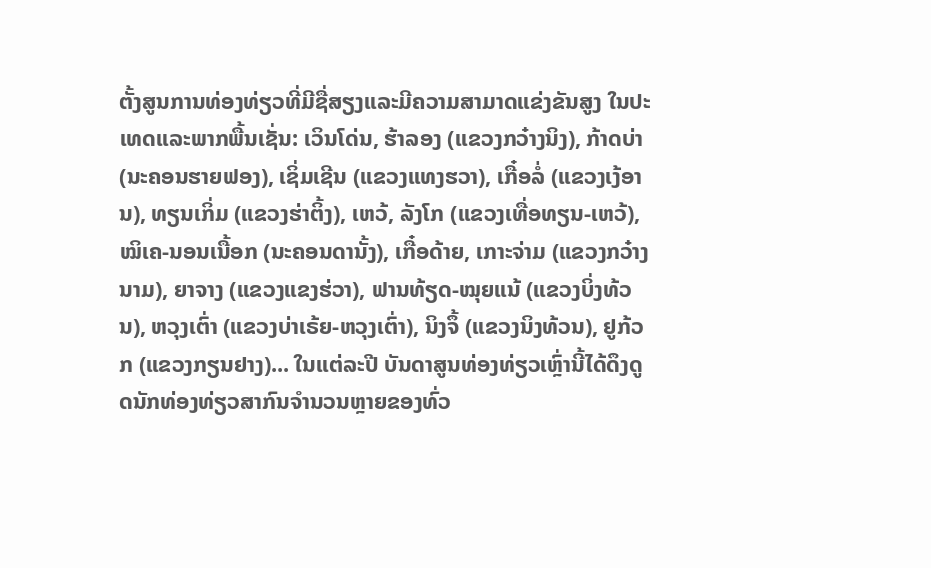ຕັ້ງສູນການທ່ອງທ່ຽວທີ່ມີຊື່ສຽງແລະມີຄວາມສາມາດແຂ່ງຂັນສູງ ໃນປະເທດແລະພາກພື້ນເຊັ່ນ: ເວິນໂດ່ນ, ຮ້າລອງ (ແຂວງກວ໋າງນິງ), ກ້າດບ່າ (ນະຄອນຮາຍຟອງ), ເຊິ່ມເຊີນ (ແຂວງແທງຮວາ), ເກື໋ອລໍ່ (ແຂວງເງ້ອານ), ທຽນເກິ່ມ (ແຂວງຮ່າຕິ້ງ), ເຫວ້, ລັງໂກ (ແຂວງເທື່ອທຽນ-ເຫວ້), ໝິເຄ-ນອນເນື້ອກ (ນະຄອນດານັ້ງ), ເກື໋ອດ້າຍ, ເກາະຈ່າມ (ແຂວງກວ໋າງນາມ), ຍາຈາງ (ແຂວງແຂງຮ່ວາ), ຟານທ້ຽດ-ໝຸຍແນ້ (ແຂວງບິ່ງທ້ວນ), ຫວຸງເຕົ່າ (ແຂວງບ່າເຣ້ຍ-ຫວຸງເຕົ່າ), ນິງຈຶ້ (ແຂວງນິງທ້ວນ), ຢູກ້ວກ (ແຂວງກຽນຢາງ)... ໃນແຕ່ລະປີ ບັນດາສູນທ່ອງທ່ຽວເຫຼົ່ານີ້ໄດ້ດຶງດູດນັກທ່ອງທ່ຽວສາກົນຈຳນວນຫຼາຍຂອງທົ່ວ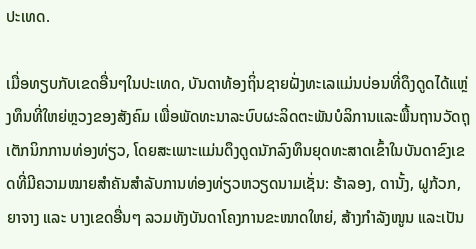ປະເທດ.

ເມື່ອທຽບກັບເຂດອື່ນໆໃນປະເທດ, ບັນດາທ້ອງຖິ່ນຊາຍຝັ່ງທະເລແມ່ນບ່ອນທີ່ດຶງດູດໄດ້ແຫຼ່ງທຶນທີ່ໃຫຍ່ຫຼວງຂອງສັງຄົມ ເພື່ອພັດທະນາລະບົບຜະລິດຕະພັນບໍລິການແລະພື້ນຖານວັດຖຸເຕັກນິກການທ່ອງທ່ຽວ, ໂດຍສະເພາະແມ່ນດຶງດູດນັກລົງທຶນຍຸດທະສາດເຂົ້າໃນບັນດາຂົງເຂດທີ່ມີຄວາມໝາຍສຳຄັນສຳລັບການທ່ອງທ່ຽວຫວຽດນາມເຊັ່ນ: ຮ້າລອງ, ດານັ້ງ, ຝູກ້ວກ, ຍາຈາງ ແລະ ບາງເຂດອື່ນໆ ລວມທັງບັນດາໂຄງການຂະໜາດໃຫຍ່, ສ້າງກຳລັງໜູນ ແລະເປັນ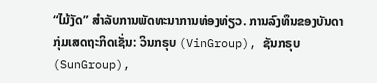“ໄມ້ງັດ” ສຳລັບການພັດທະນາການທ່ອງທ່ຽວ. ການລົງທຶນຂອງບັນດາກຸ່ມເສດຖະກິດເຊັ່ນ: ວິນກຣຸບ (VinGroup), ຊັນກຣຸບ (SunGroup),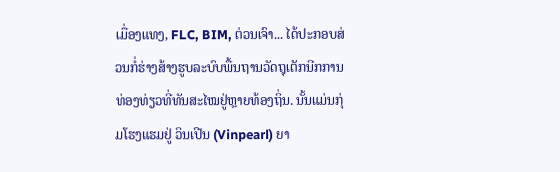ເມື່ອງແທງ, FLC, BIM, ຕ່ວນເຈົາ... ໄດ້ປະກອບສ່ວນກໍ່ຮ່າງສ້າງຮູບລະບົບພື້ນຖານວັດຖຸເຕັກນີກການທ່ອງທ່ຽວທີ່ທັນສະໄໝຢູ່ຫຼາຍທ້ອງຖິ່ນ. ນັ້ນແມ່ນກຸ່ມໂຮງແຮມຢູ່ ວິນເປີນ (Vinpearl) ຍາ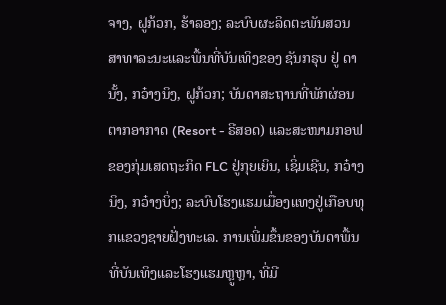ຈາງ, ຝູກ້ວກ, ຮ້າລອງ; ລະບົບຜະລິດຕະພັນສວນສາທາລະນະແລະພື້ນທີ່ບັນເທິງຂອງ ຊັນກຣຸບ ຢູ່ ດານັ້ງ, ກວ໋າງນິງ, ຝູກ້ວກ; ບັນດາສະຖານທີ່ພັກຜ່ອນຕາກອາກາດ (Resort - ຣີສອດ) ແລະສະໜາມກອຟ ຂອງກຸ່ມເສດຖະກິດ FLC ຢູ່ກຸຍເຍິນ, ເຊິ່ມເຊີນ, ກວ໋າງນິງ, ກວ໋າງບິ່ງ; ລະບົບໂຮງແຮມເມື່ອງແທງຢູ່ເກືອບທຸກແຂວງຊາຍຝັ່ງທະເລ. ການເພີ່ມຂຶ້ນຂອງບັນດາພື້ນທີ່ບັນເທິງແລະໂຮງແຮມຫຼູຫຼາ, ທີ່ມີ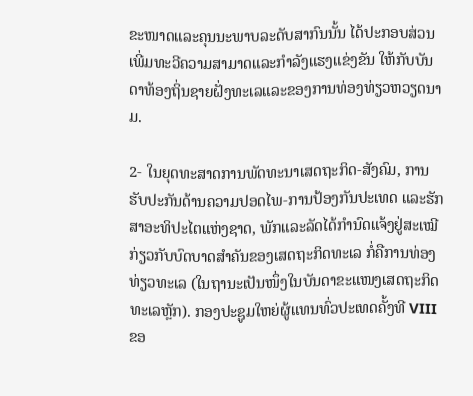ຂະໜາດແລະຄຸນນະພາບລະດັບສາກົນນັ້ນ ໄດ້ປະກອບສ່ວນເພີ່ມທະວີຄວາມສາມາດແລະກຳລັງແຮງແຂ່ງຂັນ ໃຫ້ກັບບັນດາທ້ອງຖິ່ນຊາຍຝັ່ງທະເລແລະຂອງການທ່ອງທ່ຽວຫວຽດນາມ.

2- ໃນຍຸດທະສາດການພັດທະນາເສດຖະກິດ-ສັງຄົມ, ການຮັບປະກັນດ້ານຄວາມປອດໄພ-ການປ້ອງກັນປະເທດ ແລະຮັກສາອະທິປະໄຕແຫ່ງຊາດ, ພັກແລະລັດໄດ້ກຳນົດແຈ້ງຢູ່ສະເໝີກ່ຽວກັບບົດບາດສຳຄັນຂອງເສດຖະກິດທະເລ ກໍ່ຄືການທ່ອງທ່ຽວທະເລ (ໃນຖານະເປັນໜຶ່ງໃນບັນດາຂະແໜງເສດຖະກິດທະເລຫຼັກ). ກອງປະຊູມໃຫຍ່ຜູ້ແທນທົ່ວປະເທດຄັ້ງທີ VIII ຂອ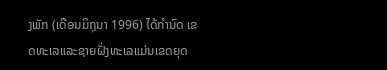ງພັກ (ເດືອນມິຖຸນາ 1996) ໄດ້ກຳນົດ ເຂດທະເລແລະຊາຍຝັ່ງທະເລແມ່ນເຂດຍຸດ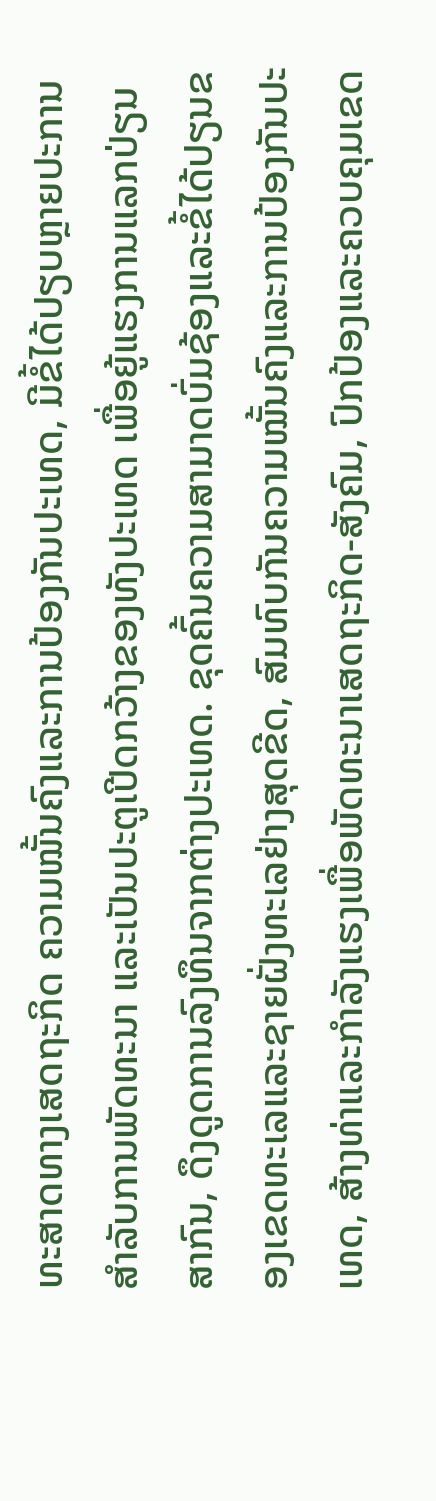ທະສາດທາງເສດຖະກິດ ຄວາມໝັ້ນຄົງແລະການປ້ອງກັນປະເທດ, ມີຂໍ້ໄດ້ປຽບຫຼາຍປະການສຳລັບການພັດທະນາ ແລະເປັນປະຕູເປີດກວ້າງຂອງທັງປະເທດ ເພື່ອຍູ້ແຮງການແລກປ່ຽນສາກົນ, ດຶງດູດການລົງທຶນຈາກຕ່າງປະເທດ. ຂຸດຄົ້ນຄວາມສາມາດບົ່ມຊ້ອງແລະຂໍ້ໄດ້ປຽນຂອງເຂດທະເລແລະຊາຍຝັ່ງທະເລຢ່າງສຸດຂີດ, ສົມທົບກັນຄວາມໝັ້ນຄົງແລະການປ້ອງກັນປະເທດ, ສ້າງທ່າແລະກຳລັງແຮງເພື່ອພັດທະນາເສດຖະກິດ-ສັງຄົມ, ປົກປ້ອງແລະຄວບຄຸມເຂດ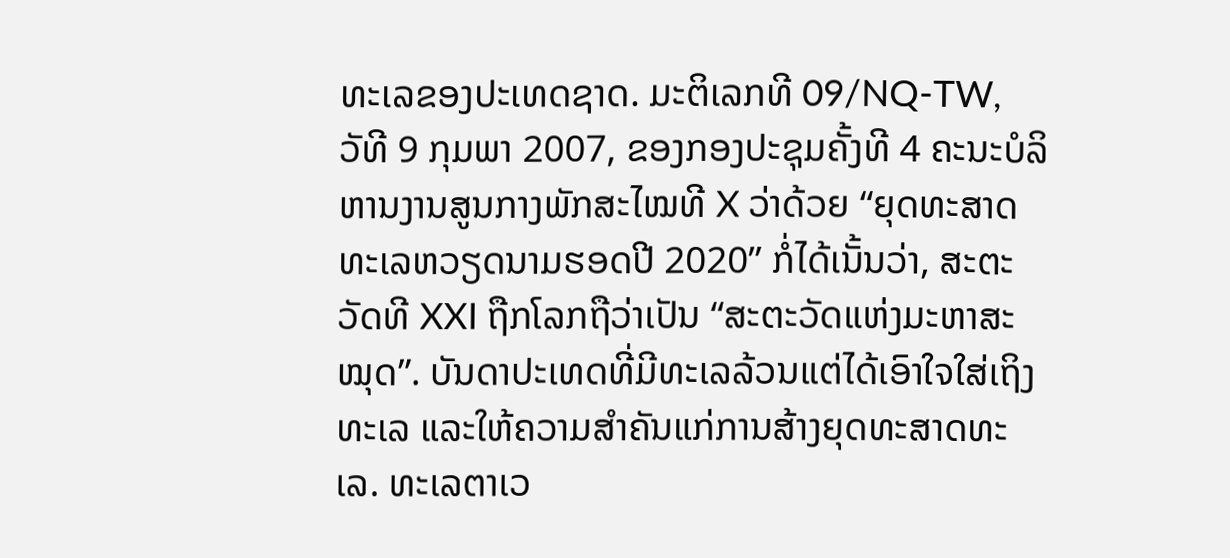ທະເລຂອງປະເທດຊາດ. ມະຕິເລກທີ 09/NQ-TW, ວັທີ 9 ກຸມພາ 2007, ຂອງກອງປະຊຸມຄັ້ງທີ 4 ຄະນະບໍລິຫານງານສູນກາງພັກສະໄໝທີ X ວ່າດ້ວຍ “ຍຸດທະສາດທະເລຫວຽດນາມຮອດປີ 2020” ກໍ່ໄດ້ເນັ້ນວ່າ, ສະຕະວັດທີ XXI ຖືກໂລກຖືວ່າເປັນ “ສະຕະວັດແຫ່ງມະຫາສະໝຸດ”. ບັນດາປະເທດທີ່ມີທະເລລ້ວນແຕ່ໄດ້ເອົາໃຈໃສ່ເຖິງທະເລ ແລະໃຫ້ຄວາມສຳຄັນແກ່ການສ້າງຍຸດທະສາດທະເລ. ທະເລຕາເວ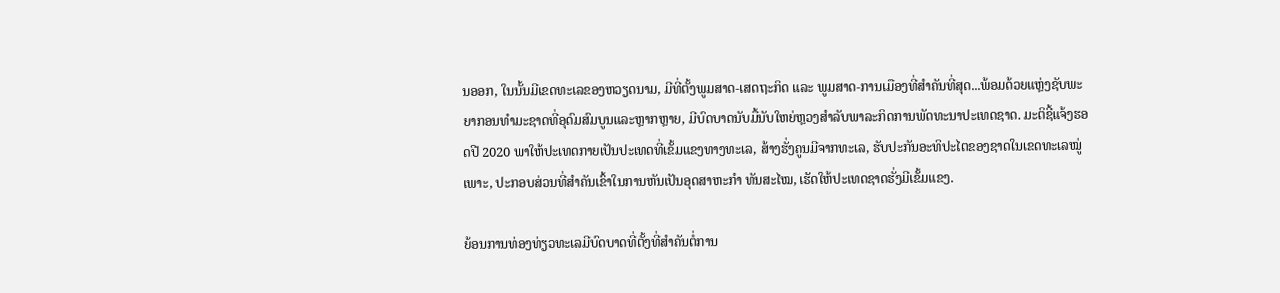ນອອກ, ໃນນັ້ນມີເຂດທະເລຂອງຫວຽດນາມ, ມີທີ່ຕັ້ງພູມສາດ-ເສດຖະກິດ ແລະ ພູມສາດ-ການເມືອງທີ່ສຳຄັນທີ່ສຸດ...ພ້ອມດ້ວຍແຫຼ່ງຊັບພະຍາກອນທຳມະຊາດທີ່ອຸດົມສົມບູນແລະຫຼາກຫຼາຍ, ມີບົດບາດນັບມື້ນັບໃຫຍ່ຫຼວງສຳລັບພາລະກິດການພັດທະນາປະເທດຊາດ. ມະຕິຊີ້ແຈ້ງຮອດປີ 2020 ພາໃຫ້ປະເທດກາຍເປັນປະເທດທີ່ເຂັ້ມແຂງທາງທະເລ, ສ້າງຮັ່ງຄູນມີຈາກທະເລ, ຮັບປະກັນອະທິປະໄຕຂອງຊາດໃນເຂດທະເລໝູ່ເພາະ, ປະກອບສ່ວນທີ່ສຳຄັນເຂົ້າໃນການຫັນເປັນອຸດສາຫະກຳ ທັນສະໄໝ, ເຮັດໃຫ້ປະເທດຊາດຮັ່ງມີເຂັ້ມແຂງ.

ຍ້ອນການທ່ອງທ່ຽວທະເລມີບົດບາດທີ່ຕັ້ງທີ່ສຳຄັນຕໍ່ການ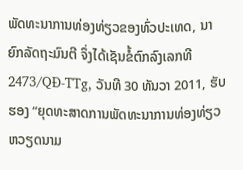ພັດທະນາການທ່ອງທ່ຽວຂອງທົ່ວປະເທດ, ນາຍົກລັດຖະມົນຕີ ຈຶ່ງໄດ້ເຊັນຂໍ້ຕົກລົງເລກທີ 2473/QĐ-TTg, ວັນທີ 30 ທັນວາ 2011, ຮັບຮອງ “ຍຸດທະສາດການພັດທະນາການທ່ອງທ່ຽວຫວຽດນາມ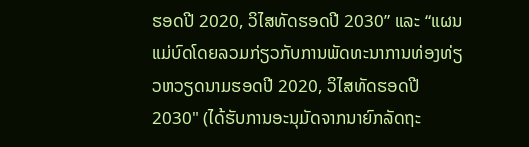ຮອດປີ 2020, ວິໄສທັດຮອດປີ 2030” ແລະ “ແຜນແມ່ບົດໂດຍລວມກ່ຽວກັບການພັດທະນາການທ່ອງທ່ຽວຫວຽດນາມຮອດປີ 2020, ວິໄສທັດຮອດປີ 2030" (ໄດ້ຮັບການອະນຸມັດຈາກນາຍົກລັດຖະ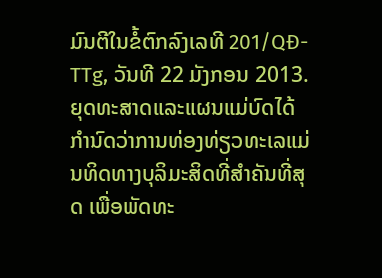ມົນຕີໃນຂໍ້ຕົກລົງເລທີ 201/QĐ-TTg, ວັນທີ 22 ມັງກອນ 2013. ຍຸດທະສາດແລະແຜນແມ່ບົດໄດ້ກຳນົດວ່າການທ່ອງທ່ຽວທະເລແມ່ນທິດທາງບຸລິມະສິດທີ່ສຳຄັນທີ່ສຸດ ເພື່ອພັດທະ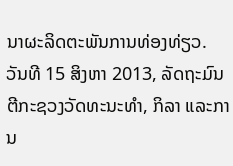ນາຜະລິດຕະພັນການທ່ອງທ່ຽວ. ວັນທີ 15 ສິງຫາ 2013, ລັດຖະມົນຕີກະຊວງວັດທະນະທຳ, ກິລາ ແລະການ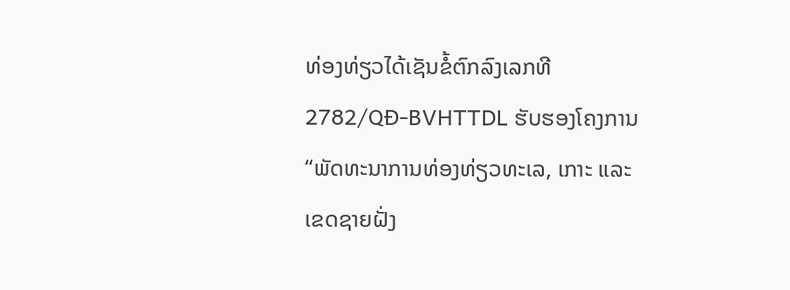ທ່ອງທ່ຽວໄດ້ເຊັນຂໍ້ຕົກລົງເລກທີ 2782/QĐ-BVHTTDL ຮັບຮອງໂຄງການ “ພັດທະນາການທ່ອງທ່ຽວທະເລ, ເກາະ ແລະເຂດຊາຍຝັ່ງ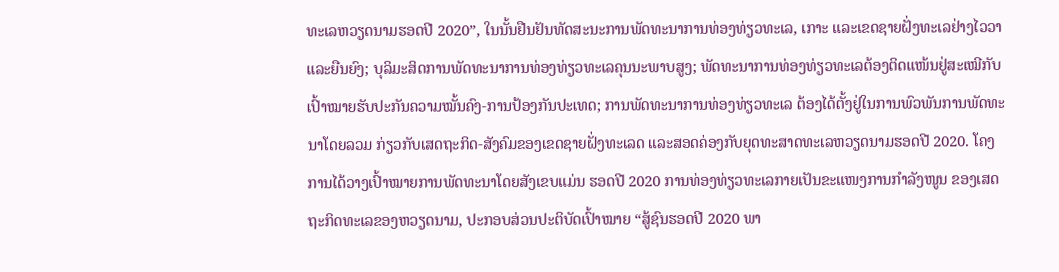ທະເລຫວຽດນາມຮອດປີ 2020”, ໃນນັ້ນຢືນຢັນທັດສະນະການພັດທະນາການທ່ອງທ່ຽວທະເລ, ເກາະ ແລະເຂດຊາຍຝັ່ງທະເລຢ່າງໄວວາ ແລະຍືນຍົງ; ບຸລິມະສິດການພັດທະນາການທ່ອງທ່ຽວທະເລຄຸນນະພາບສູງ; ພັດທະນາການທ່ອງທ່ຽວທະເລຕ້ອງຕິດແໜ້ນຢູ່ສະເໝີກັບເປົ້າໝາຍຮັບປະກັນຄວາມໝັ້ນຄົງ-ການປ້ອງກັນປະເທດ; ການພັດທະນາການທ່ອງທ່ຽວທະເລ ຕ້ອງໄດ້ຕັ້ງຢູ່ໃນການພົວພັນການພັດທະນາໂດຍລວມ ກ່ຽວກັບເສດຖະກິດ-ສັງຄົມຂອງເຂດຊາຍຝັ່ງທະເລດ ແລະສອດຄ່ອງກັບຍຸດທະສາດທະເລຫວຽດນາມຮອດປີ 2020. ໂຄງການໄດ້ວາງເປົ້າໝາຍການພັດທະນາໂດຍສັງເຂບແມ່ນ ຮອດປີ 2020 ການທ່ອງທ່ຽວທະເລກາຍເປັນຂະແໜງການກຳລັງໜູນ ຂອງເສດຖະກິດທະເລຂອງຫວຽດນາມ, ປະກອບສ່ວນປະຕິບັດເປົ້າໝາຍ “ສູ້ຊົນຮອດປີ 2020 ພາ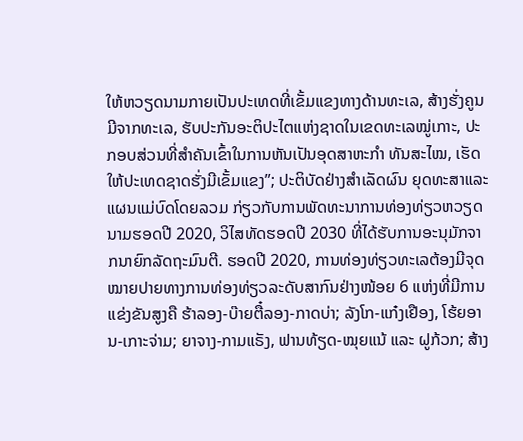ໃຫ້ຫວຽດນາມກາຍເປັນປະເທດທີ່ເຂັ້ມແຂງທາງດ້ານທະເລ, ສ້າງຮັ່ງຄູນມີຈາກທະເລ, ຮັບປະກັນອະຕິປະໄຕແຫ່ງຊາດໃນເຂດທະເລໝູ່ເກາະ, ປະກອບສ່ວນທີ່ສຳຄັນເຂົ້າໃນການຫັນເປັນອຸດສາຫະກຳ ທັນສະໄໝ, ເຮັດໃຫ້ປະເທດຊາດຮັ່ງມີເຂັ້ມແຂງ”; ປະຕິບັດຢ່າງສຳເລັດຜົນ ຍຸດທະສາແລະແຜນແມ່ບົດໂດຍລວມ ກ່ຽວກັບການພັດທະນາການທ່ອງທ່ຽວຫວຽດນາມຮອດປີ 2020, ວິໄສທັດຮອດປີ 2030 ທີ່ໄດ້ຮັບການອະນຸມັກຈາກນາຍົກລັດຖະມົນຕີ. ຮອດປີ 2020, ການທ່ອງທ່ຽວທະເລຕ້ອງມີຈຸດໝາຍປາຍທາງການທ່ອງທ່ຽວລະດັບສາກົນຢ່າງໜ້ອຍ 6 ແຫ່ງທີ່ມີການແຂ່ງຂັນສູງຄື ຮ້າລອງ-ບ໊າຍຕື໋ລອງ-ກາດບ່າ; ລັງໂກ-ແກ໋ງເຢືອງ, ໂຮ້ຍອານ-ເກາະຈ່າມ; ຍາຈາງ-ກາມແຣັງ, ຟານທ້ຽດ-ໝຸຍແນ້ ແລະ ຝູກ້ວກ; ສ້າງ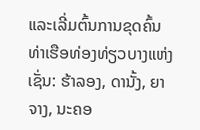ແລະເລີ່ມຕົ້ນການຂຸດຄົ້ນທ່າເຮືອທ່ອງທ່ຽວບາງແຫ່ງເຊັ່ນ: ຮ້າລອງ, ດານັ້ງ, ຍາຈາງ, ນະຄອ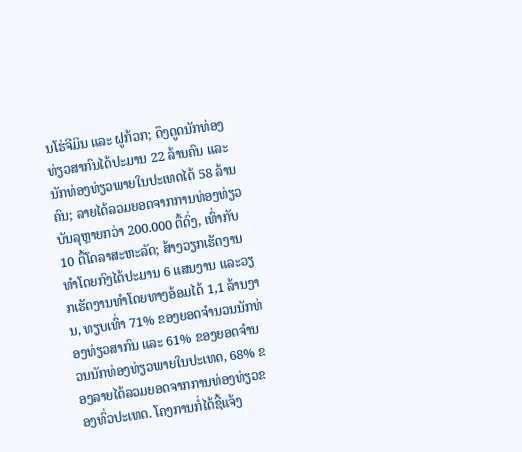ນໂຮ່ຈີມິນ ແລະ ຝູກ້ວກ; ດຶງດູດນັກທ່ອງທ່ຽວສາກົນໄດ້ປະມານ 22 ລ້ານຄົນ ແລະນັກທ່ອງທ່ຽວພາຍໃນປະເທດໄດ້ 58 ລ້ານຄົນ; ລາຍໄດ້ລວມຍອດຈາກການທ່ອງທ່ຽວບັນລຸຫຼາຍກວ່າ 200.000 ຕື້ດົ່ງ, ເທົ່າກັບ 10 ຕື້ໂດລາສະຫະລັດ; ສ້າງວຽກເຮັດງານທຳໂດຍກົງໄດ້ປະມານ 6 ແສນງານ ແລະວຽກເຮັດງານທຳໂດຍທາງອ້ອມໄດ້ 1,1 ລ້ານງານ, ທຽບເທົ່າ 71% ຂອງຍອດຈຳນວນນັກທ່ອງທ່ຽວສາກົນ ແລະ 61% ຂອງຍອດຈຳນວນນັກທ່ອງທ່ຽວພາຍໃນປະເທດ, 68% ຂອງລາຍໄດ້ລວມຍອດຈາກການທ່ອງທ່ຽວຂອງທົ່ວປະເທດ. ໂຄງການກໍ່ໄດ້ຊີ້ແຈ້ງ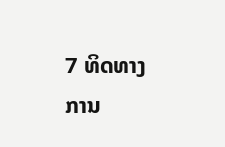7 ທິດທາງການ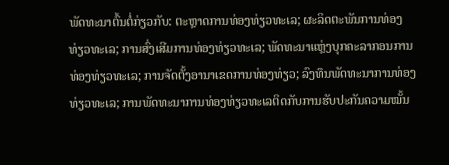ພັດທະນາຕົ້ນຕໍ່ກ່ຽວກັບ: ຕະຫຼາດການທ່ອງທ່ຽວທະເລ; ຜະລິດຕະພັນການທ່ອງທ່ຽວທະເລ; ການສົ່ງເສີມການທ່ອງທ່ຽວທະເລ; ພັດທະນາແຫຼ່ງບຸກຄະລາກອນການທ່ອງທ່ຽວທະເລ; ການຈັດຕັ້ງອານາເຂດການທ່ອງທ່ຽວ; ລົງທຶນພັດທະນາການທ່ອງທ່ຽວທະເລ; ການພັດທະນາການທ່ອງທ່ຽວທະເລຕິດກັບການຮັບປະກັນຄວາມໝັ້ນ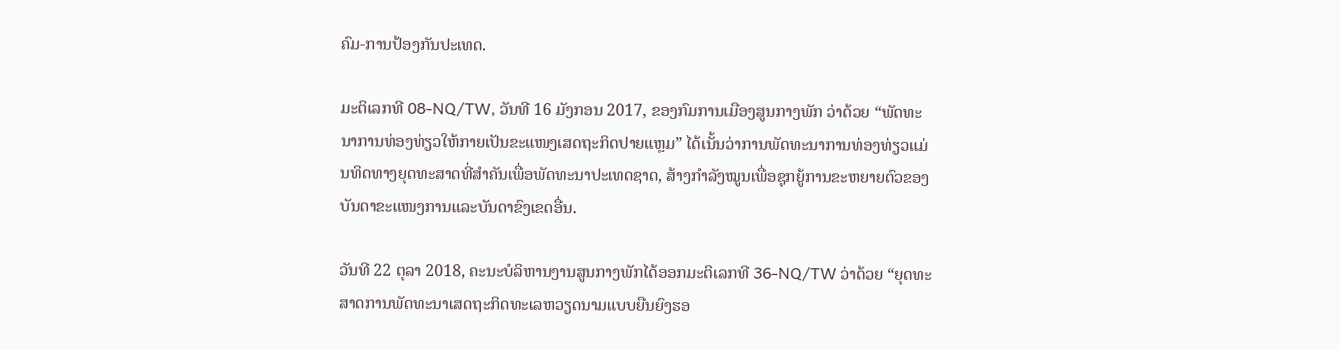ຄົມ-ການປ້ອງກັນປະເທດ.

ມະຕິເລກທີ 08-NQ/TW, ວັນທີ 16 ມັງກອນ 2017, ຂອງກົມການເມືອງສູນກາງພັກ ວ່າດ້ວຍ “ພັດທະນາການທ່ອງທ່ຽວໃຫ້ກາຍເປັນຂະແໜງເສດຖະກິດປາຍແຫຼມ” ໄດ້ເນັ້ນວ່າການພັດທະນາການທ່ອງທ່ຽວແມ່ນທິດທາງຍຸດທະສາດທີ່ສຳຄັນເພື່ອພັດທະນາປະເທດຊາດ, ສ້າງກຳລັງໝູນເພື່ອຊຸກຍູ້ການຂະຫຍາຍຕົວຂອງບັນດາຂະແໜງການແລະບັນດາຂົງເຂດອື່ນ.

ວັນທີ 22 ຕຸລາ 2018, ຄະນະບໍລິຫານງານສູນກາງພັກໄດ້ອອກມະຕິເລກທີ 36-NQ/TW ວ່າດ້ວຍ “ຍຸດທະສາດການພັດທະນາເສດຖະກິດທະເລຫວຽດນາມແບບຍືນຍົງຮອ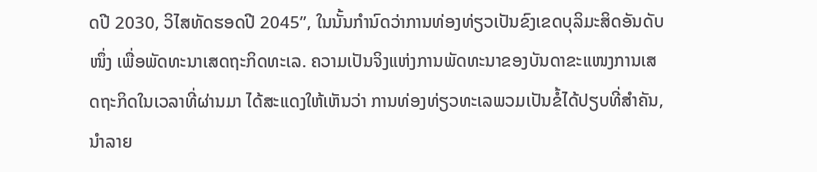ດປີ 2030, ວິໄສທັດຮອດປີ 2045”, ໃນນັ້ນກຳນົດວ່າການທ່ອງທ່ຽວເປັນຂົງເຂດບຸລິມະສິດອັນດັບໜຶ່ງ ເພື່ອພັດທະນາເສດຖະກິດທະເລ. ຄວາມເປັນຈິງແຫ່ງການພັດທະນາຂອງບັນດາຂະແໜງການເສດຖະກິດໃນເວລາທີ່ຜ່ານມາ ໄດ້ສະແດງໃຫ້ເຫັນວ່າ ການທ່ອງທ່ຽວທະເລພວມເປັນຂໍ້ໄດ້ປຽບທີ່ສຳຄັນ, ນຳລາຍ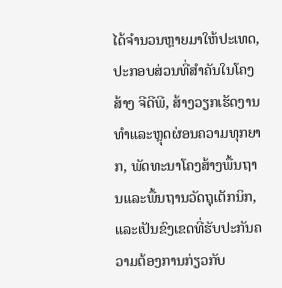ໄດ້ຈຳນວນຫຼາຍມາໃຫ້ປະເທດ, ປະກອບສ່ວນທີ່ສຳຄັນໃນໂຄງສ້າງ ຈີດີພີ, ສ້າງວຽກເຮັດງານທຳແລະຫຼຸດຜ່ອນຄວາມທຸກຍາກ, ພັດທະນາໂຄງສ້າງພື້ນຖານແລະພື້ນຖານວັດຖຸເຕັກນິກ, ແລະເປັນຂົງເຂດທີ່ຮັບປະກັນຄວາມຕ້ອງການກ່ຽວກັບ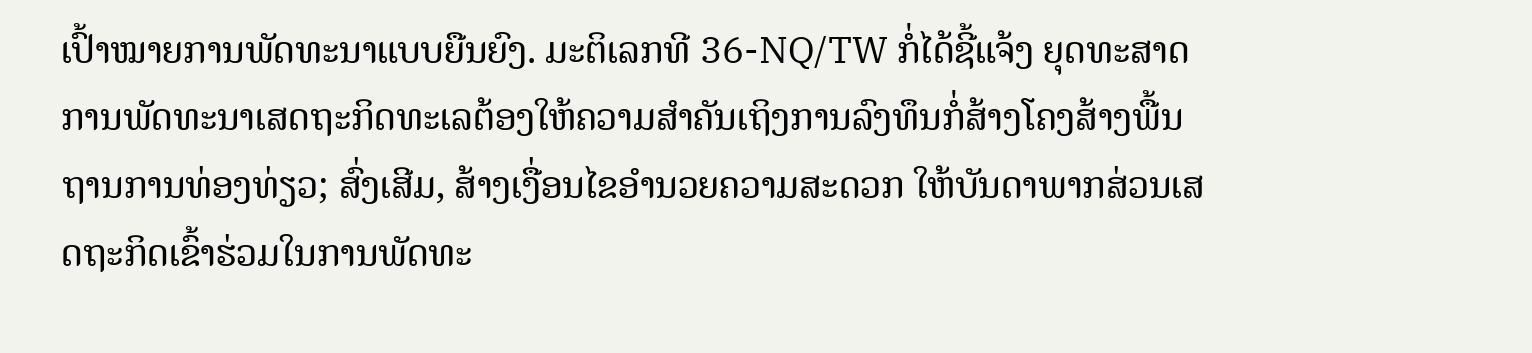ເປົ້າໝາຍການພັດທະນາແບບຍືນຍົງ. ມະຕິເລກທີ 36-NQ/TW ກໍ່ໄດ້ຊີ້ແຈ້ງ ຍຸດທະສາດການພັດທະນາເສດຖະກິດທະເລຕ້ອງໃຫ້ຄວາມສຳຄັນເຖິງການລົງທຶນກໍ່ສ້າງໂຄງສ້າງພື້ນຖານການທ່ອງທ່ຽວ; ສົ່ງເສີມ, ສ້າງເງື່ອນໄຂອຳນວຍຄວາມສະດວກ ໃຫ້ບັນດາພາກສ່ວນເສດຖະກິດເຂົ້າຮ່ວມໃນການພັດທະ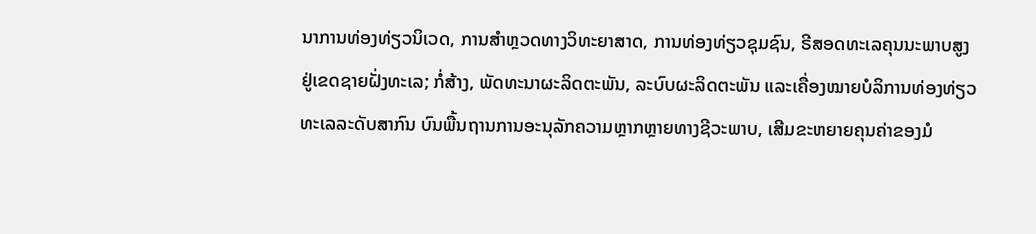ນາການທ່ອງທ່ຽວນິເວດ, ການສຳຫຼວດທາງວິທະຍາສາດ, ການທ່ອງທ່ຽວຊຸມຊົນ, ຣີສອດທະເລຄຸນນະພາບສູງ ຢູ່ເຂດຊາຍຝັ່ງທະເລ; ກໍ່ສ້າງ, ພັດທະນາຜະລິດຕະພັນ, ລະບົບຜະລິດຕະພັນ ແລະເຄື່ອງໝາຍບໍລິການທ່ອງທ່ຽວທະເລລະດັບສາກົນ ບົນພື້ນຖານການອະນຸລັກຄວາມຫຼາກຫຼາຍທາງຊີວະພາບ, ເສີມຂະຫຍາຍຄຸນຄ່າຂອງມໍ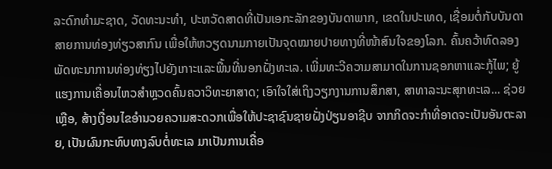ລະດົກທຳມະຊາດ, ວັດທະນະທຳ, ປະຫວັດສາດທີ່ເປັນເອກະລັກຂອງບັນດາພາກ, ເຂດໃນປະເທດ, ເຊື່ອມຕໍ່ກັບບັນດາສາຍການທ່ອງທ່ຽວສາກົນ ເພື່ອໃຫ້ຫວຽດນາມກາຍເປັນຈຸດໝາຍປາຍທາງທີ່ໜ້າສົນໃຈຂອງໂລກ. ຄົ້ນຄວ້າທົດລອງພັດທະນາການທ່ອງທ່ຽງໄປຍັງເກາະແລະພື້ນທີ່ນອກຝັ່ງທະເລ. ເພີ່ມທະວີຄວາມສາມາດໃນການຊອກຫາແລະກູ້ໄພ; ຍູ້ແຮງການເຄື່ອນໄຫວສຳຫຼວດຄົ້ນຄວາວິທະຍາສາດ; ເອົາໃຈໃສ່ເຖິງວຽກງານການສຶກສາ, ສາທາລະນະສຸກທະເລ... ຊ່ວຍເຫຼືອ, ສ້າງເງື່ອນໄຂອຳນວຍຄວາມສະດວກເພື່ອໃຫ້ປະຊາຊົນຊາຍຝັ່ງປ່ຽນອາຊີບ ຈາກກິດຈະກຳທີ່ອາດຈະເປັນອັນຕະລາຍ, ເປັນຜົນກະທົບທາງລົບຕໍ່ທະເລ ມາເປັນການເຄື່ອ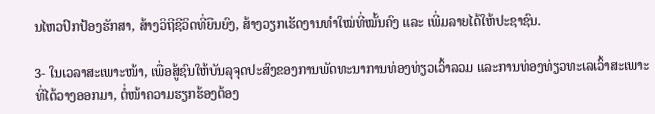ນໄຫວປົກປ້ອງຮັກສາ, ສ້າງວິຖີຊີວິດທີ່ຍືນຍົງ, ສ້າງວຽກເຮັດງານທຳໃໝ່ທີ່ໝັ້ນຄົງ ແລະ ເພີ່ມລາຍໄດ້ໃຫ້ປະຊາຊົນ.

3- ໃນເວລາສະເພາະໜ້າ, ເພື່ອສູ້ຊົນໃຫ້ບັນລຸຈຸດປະສົງຂອງການພັດທະນາການທ່ອງທ່ຽວເວົ້າລວມ ແລະການທ່ອງທ່ຽວທະເລເວົ້າສະເພາະທີ່ໄດ້ວາງອອກມາ, ຕໍ່ໜ້າຄວາມຮຽກຮ້ອງຕ້ອງ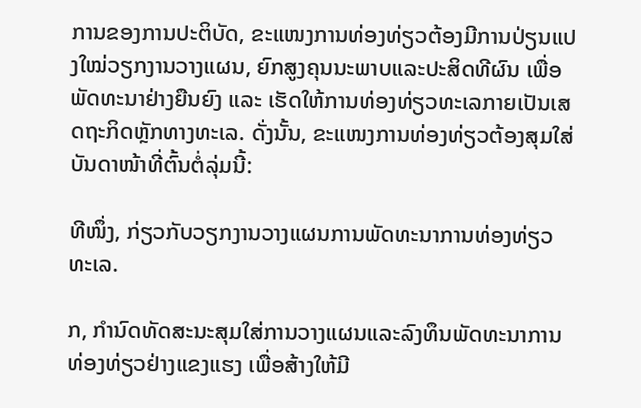ການຂອງການປະຕິບັດ, ຂະແໜງການທ່ອງທ່ຽວຕ້ອງມີການປ່ຽນແປງໃໝ່ວຽກງານວາງແຜນ, ຍົກສູງຄຸນນະພາບແລະປະສິດທີຜົນ ເພື່ອພັດທະນາຢ່າງຍືນຍົງ ແລະ ເຮັດໃຫ້ການທ່ອງທ່ຽວທະເລກາຍເປັນເສດຖະກິດຫຼັກທາງທະເລ. ດັ່ງນັ້ນ, ຂະແໜງການທ່ອງທ່ຽວຕ້ອງສຸມໃສ່ບັນດາໜ້າທີ່ຕົ້ນຕໍ່ລຸ່ມນີ້:

ທີໜຶ່ງ, ກ່ຽວກັບວຽກງານວາງແຜນການພັດທະນາການທ່ອງທ່ຽວທະເລ.

ກ, ກຳນົດທັດສະນະສຸມໃສ່ການວາງແຜນແລະລົງທຶນພັດທະນາການທ່ອງທ່ຽວຢ່າງແຂງແຮງ ເພື່ອສ້າງໃຫ້ມີ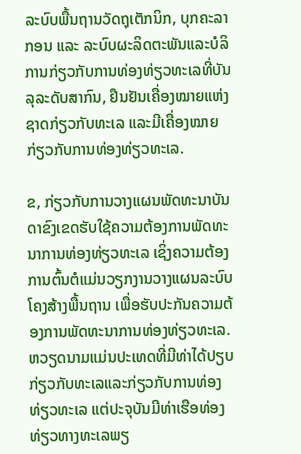ລະບົບພື້ນຖານວັດຖຸເຕັກນິກ, ບຸກຄະລາກອນ ແລະ ລະບົບຜະລິດຕະພັນແລະບໍລິການກ່ຽວກັບການທ່ອງທ່ຽວທະເລທີ່ບັນລຸລະດັບສາກົນ, ຢືນຢັນເຄື່ອງໝາຍແຫ່ງຊາດກ່ຽວກັບທະເລ ແລະມີເຄື່ອງໝາຍກ່ຽວກັບການທ່ອງທ່ຽວທະເລ.

ຂ, ກ່ຽວກັບການວາງແຜນພັດທະນາບັນດາຂົງເຂດຮັບໃຊ້ຄວາມຕ້ອງການພັດທະນາການທ່ອງທ່ຽວທະເລ ເຊິ່ງຄວາມຕ້ອງການຕົ້ນຕໍແມ່ນວຽກງານວາງແຜນລະບົບໂຄງສ້າງພື້ນຖານ ເພື່ອຮັບປະກັນຄວາມຕ້ອງການພັດທະນາການທ່ອງທ່ຽວທະເລ. ຫວຽດນາມແມ່ນປະເທດທີ່ມີທ່າໄດ້ປຽບກ່ຽວກັບທະເລແລະກ່ຽວກັບການທ່ອງທ່ຽວທະເລ ແຕ່ປະຈຸບັນມີທ່າເຮືອທ່ອງທ່ຽວທາງທະເລພຽ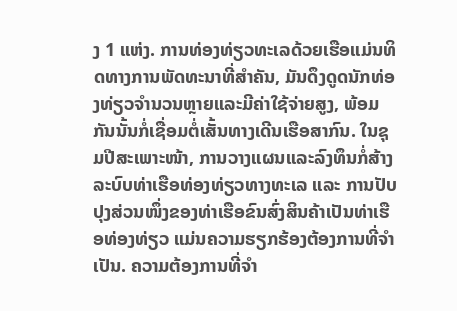ງ 1 ແຫ່ງ. ການທ່ອງທ່ຽວທະເລດ້ວຍເຮືອແມ່ນທິດທາງການພັດທະນາທີ່ສຳຄັນ, ມັນດຶງດູດນັກທ່ອງທ່ຽວຈຳນວນຫຼາຍແລະມີຄ່າໃຊ້ຈ່າຍສູງ, ພ້ອມກັນນັ້ນກໍ່ເຊື່ອມຕໍ່ເສັ້ນທາງເດີນເຮືອສາກົນ. ໃນຊຸມປີສະເພາະໜ້າ, ການວາງແຜນແລະລົງທຶນກໍ່ສ້າງລະບົບທ່າເຮືອທ່ອງທ່ຽວທາງທະເລ ແລະ ການປັບປຸງສ່ວນໜຶ່ງຂອງທ່າເຮືອຂົນສົ່ງສິນຄ້າເປັນທ່າເຮືອທ່ອງທ່ຽວ ແມ່ນຄວາມຮຽກຮ້ອງຕ້ອງການທີ່ຈຳເປັນ. ຄວາມຕ້ອງການທີ່ຈຳ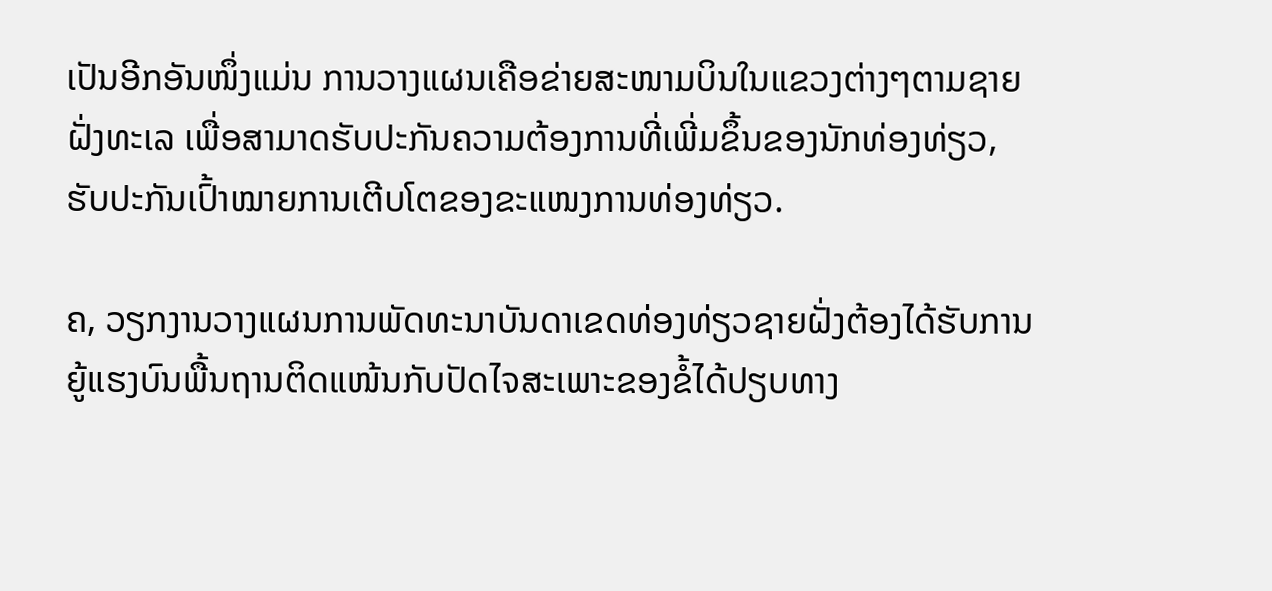ເປັນອີກອັນໜຶ່ງແມ່ນ ການວາງແຜນເຄືອຂ່າຍສະໜາມບິນໃນແຂວງຕ່າງໆຕາມຊາຍຝັ່ງທະເລ ເພື່ອສາມາດຮັບປະກັນຄວາມຕ້ອງການທີ່ເພີ່ມຂຶ້ນຂອງນັກທ່ອງທ່ຽວ, ຮັບປະກັນເປົ້າໝາຍການເຕີບໂຕຂອງຂະແໜງການທ່ອງທ່ຽວ.

ຄ, ວຽກງານວາງແຜນການພັດທະນາບັນດາເຂດທ່ອງທ່ຽວຊາຍຝັ່ງຕ້ອງໄດ້ຮັບການຍູ້ແຮງບົນພື້ນຖານຕິດແໜ້ນກັບປັດໄຈສະເພາະຂອງຂໍ້ໄດ້ປຽບທາງ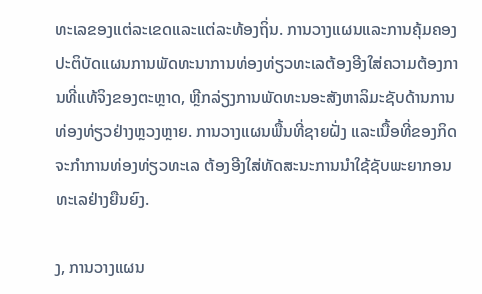ທະເລຂອງແຕ່ລະເຂດແລະແຕ່ລະທ້ອງຖິ່ນ. ການວາງແຜນແລະການຄຸ້ມຄອງປະຕິບັດແຜນການພັດທະນາການທ່ອງທ່ຽວທະເລຕ້ອງອີງໃສ່ຄວາມຕ້ອງການທີ່ແທ້ຈິງຂອງຕະຫຼາດ, ຫຼີກລ່ຽງການພັດທະນອະສັງຫາລິມະຊັບດ້ານການທ່ອງທ່ຽວຢ່າງຫຼວງຫຼາຍ. ການວາງແຜນພື້ນທີ່ຊາຍຝັ່ງ ແລະເນື້ອທີ່ຂອງກິດຈະກຳການທ່ອງທ່ຽວທະເລ ຕ້ອງອີງໃສ່ທັດສະນະການນຳໃຊ້ຊັບພະຍາກອນທະເລຢ່າງຍືນຍົງ.

ງ, ການວາງແຜນ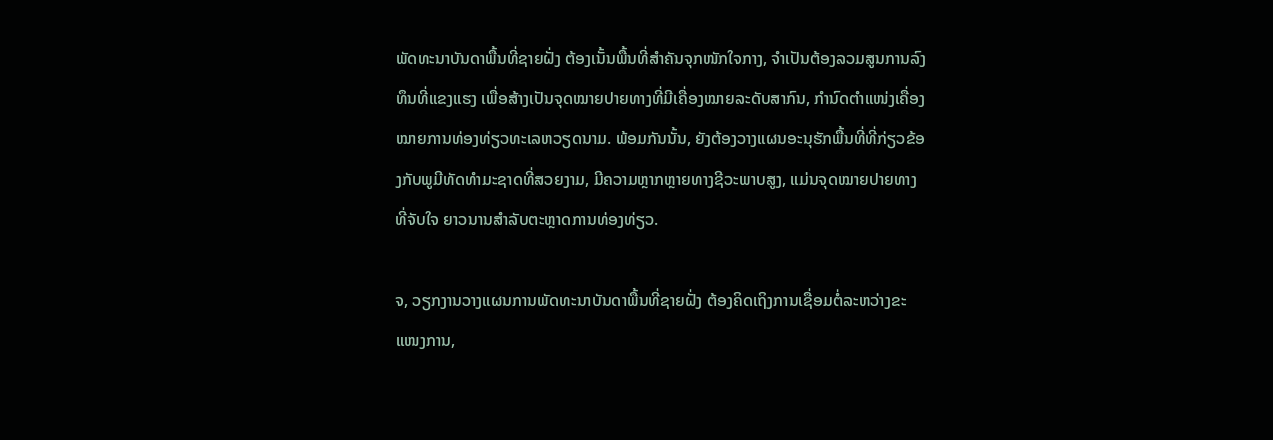ພັດທະນາບັນດາພື້ນທີ່ຊາຍຝັ່ງ ຕ້ອງເນັ້ນພື້ນທີ່ສຳຄັນຈຸກໜັກໃຈກາງ, ຈຳເປັນຕ້ອງລວມສູນການລົງທຶນທີ່ແຂງແຮງ ເພື່ອສ້າງເປັນຈຸດໝາຍປາຍທາງທີ່ມີເຄື່ອງໝາຍລະດັບສາກົນ, ກຳນົດຕຳແໜ່ງເຄື່ອງໝາຍການທ່ອງທ່ຽວທະເລຫວຽດນາມ. ພ້ອມກັນນັ້ນ, ຍັງຕ້ອງວາງແຜນອະນຸຮັກພື້ນທີ່ທີ່ກ່ຽວຂ້ອງກັບພູມີທັດທຳມະຊາດທີ່ສວຍງາມ, ມີຄວາມຫຼາກຫຼາຍທາງຊີວະພາບສູງ, ແມ່ນຈຸດໝາຍປາຍທາງທີ່ຈັບໃຈ ຍາວນານສຳລັບຕະຫຼາດການທ່ອງທ່ຽວ.

ຈ, ວຽກງານວາງແຜນການພັດທະນາບັນດາພື້ນທີ່ຊາຍຝັ່ງ ຕ້ອງຄິດເຖິງການເຊື່ອມຕໍ່ລະຫວ່າງຂະແໜງການ,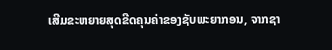ເສີມຂະຫຍາຍສຸດຂີດຄຸນຄ່າຂອງຊັບພະຍາກອນ, ຈາກຊາ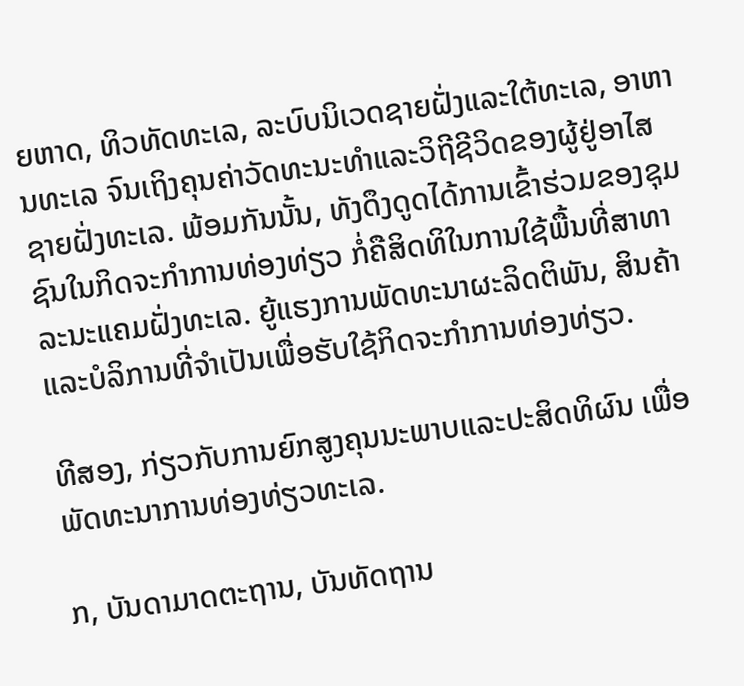ຍຫາດ, ທິວທັດທະເລ, ລະບົບນິເວດຊາຍຝັ່ງແລະໃຕ້ທະເລ, ອາຫານທະເລ ຈົນເຖິງຄຸນຄ່າວັດທະນະທຳແລະວິຖີຊີວິດຂອງຜູ້ຢູ່ອາໄສຊາຍຝັ່ງທະເລ. ພ້ອມກັນນັ້ນ, ທັງດຶງດູດໄດ້ການເຂົ້າຮ່ວມຂອງຊຸມຊົນໃນກິດຈະກຳການທ່ອງທ່ຽວ ກໍ່ຄືສິດທິໃນການໃຊ້ພື້ນທີ່ສາທາລະນະແຄມຝັ່ງທະເລ. ຍູ້ແຮງການພັດທະນາຜະລິດຕິພັນ, ສິນຄ້າ ແລະບໍລິການທີ່ຈຳເປັນເພື່ອຮັບໃຊ້ກິດຈະກຳການທ່ອງທ່ຽວ.

ທີສອງ, ກ່ຽວກັບການຍົກສູງຄຸນນະພາບແລະປະສິດທິຜົນ ເພື່ອພັດທະນາການທ່ອງທ່ຽວທະເລ.

ກ, ບັນດາມາດຕະຖານ, ບັນທັດຖານ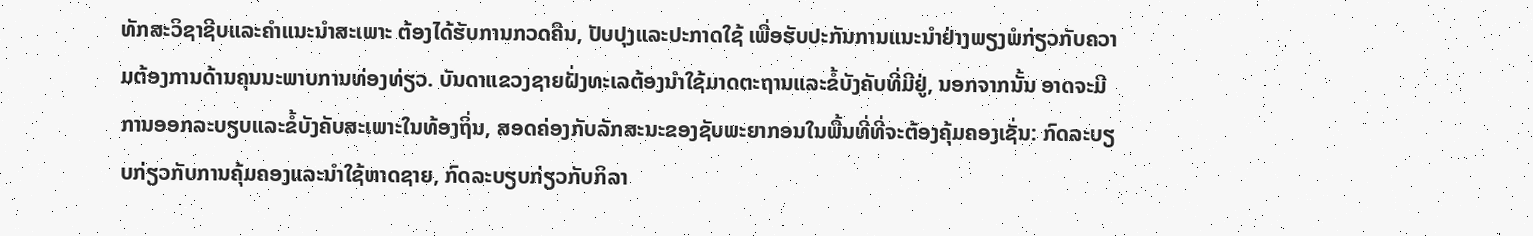ທັກສະວິຊາຊີບແລະຄຳແນະນຳສະເພາະ ຕ້ອງໄດ້ຮັບການກວດຄືນ, ປັບປຸງແລະປະກາດໃຊ້ ເພື່ອຮັບປະກັນການແນະນຳຢ່າງພຽງພໍກ່ຽວກັບຄວາມຕ້ອງການດ້ານຄຸນນະພາບການທ່ອງທ່ຽວ. ບັນດາແຂວງຊາຍຝັ່ງທະເລຕ້ອງນຳໃຊ້ມາດຕະຖານແລະຂໍ້ບັງຄັບທີ່ມີຢູ່, ນອກຈາກນັ້ນ ອາດຈະມີການອອກລະບຽບແລະຂໍ້ບັງຄັບສະເພາະໃນທ້ອງຖິ່ນ, ສອດຄ່ອງກັບລັກສະນະຂອງຊັບພະຍາກອນໃນພື້ນທີ່ທີ່ຈະຕ້ອງຄຸ້ມຄອງເຊັ່ນ: ກົດລະບຽບກ່ຽວກັບການຄຸ້ມຄອງແລະນຳໃຊ້ຫາດຊາຍ, ກົດລະບຽບກ່ຽວກັບກິລາ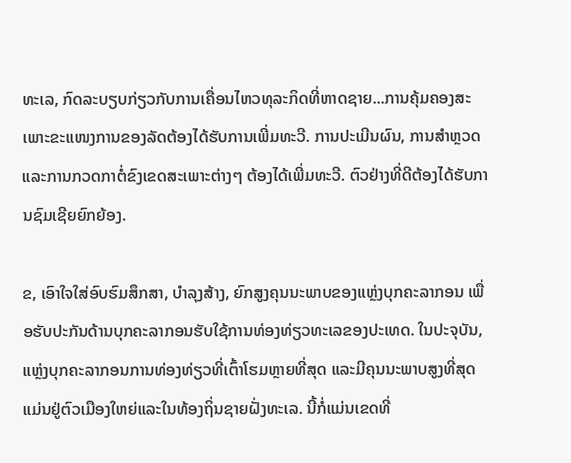ທະເລ, ກົດລະບຽບກ່ຽວກັບການເຄື່ອນໄຫວທຸລະກິດທີ່ຫາດຊາຍ...ການຄຸ້ມຄອງສະເພາະຂະແໜງການຂອງລັດຕ້ອງໄດ້ຮັບການເພີ່ມທະວີ. ການປະເມີນຜົນ, ການສຳຫຼວດ ແລະການກວດກາຕໍ່ຂົງເຂດສະເພາະຕ່າງໆ ຕ້ອງໄດ້ເພີ່ມທະວີ. ຕົວຢ່າງທີ່ດີຕ້ອງໄດ້ຮັບການຊົມເຊີຍຍົກຍ້ອງ.

ຂ, ເອົາໃຈໃສ່ອົບຮົມສຶກສາ, ບຳລຸງສ້າງ, ຍົກສູງຄຸນນະພາບຂອງແຫຼ່ງບຸກຄະລາກອນ ເພື່ອຮັບປະກັນດ້ານບຸກຄະລາກອນຮັບໃຊ້ການທ່ອງທ່ຽວທະເລຂອງປະເທດ. ໃນປະຈຸບັນ, ແຫຼ່ງບຸກຄະລາກອນການທ່ອງທ່ຽວທີ່ເຕົ້າໂຮມຫຼາຍທີ່ສຸດ ແລະມີຄຸນນະພາບສູງທີ່ສຸດ ແມ່ນຢູ່ຕົວເມືອງໃຫຍ່ແລະໃນທ້ອງຖິ່ນຊາຍຝັ່ງທະເລ. ນີ້ກໍ່ແມ່ນເຂດທີ່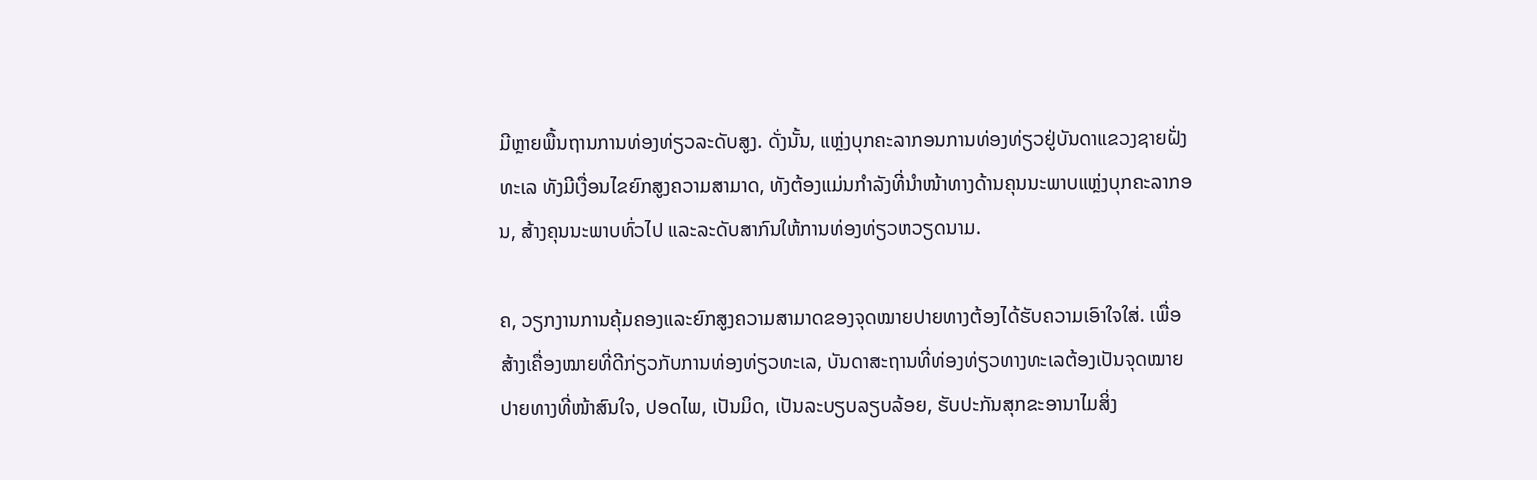ມີຫຼາຍພື້ນຖານການທ່ອງທ່ຽວລະດັບສູງ. ດັ່ງນັ້ນ, ແຫຼ່ງບຸກຄະລາກອນການທ່ອງທ່ຽວຢູ່ບັນດາແຂວງຊາຍຝັ່ງທະເລ ທັງມີເງື່ອນໄຂຍົກສູງຄວາມສາມາດ, ທັງຕ້ອງແມ່ນກຳລັງທີ່ນຳໜ້າທາງດ້ານຄຸນນະພາບແຫຼ່ງບຸກຄະລາກອນ, ສ້າງຄຸນນະພາບທົ່ວໄປ ແລະລະດັບສາກົນໃຫ້ການທ່ອງທ່ຽວຫວຽດນາມ.

ຄ, ວຽກງານການຄຸ້ມຄອງແລະຍົກສູງຄວາມສາມາດຂອງຈຸດໝາຍປາຍທາງຕ້ອງໄດ້ຮັບຄວາມເອົາໃຈໃສ່. ເພື່ອສ້າງເຄື່ອງໝາຍທີ່ດີກ່ຽວກັບການທ່ອງທ່ຽວທະເລ, ບັນດາສະຖານທີ່ທ່ອງທ່ຽວທາງທະເລຕ້ອງເປັນຈຸດໝາຍປາຍທາງທີ່ໜ້າສົນໃຈ, ປອດໄພ, ເປັນມິດ, ເປັນລະບຽບລຽບລ້ອຍ, ຮັບປະກັນສຸກຂະອານາໄມສິ່ງ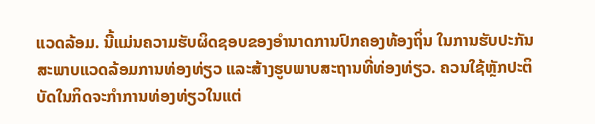ແວດລ້ອມ. ນີ້ແມ່ນຄວາມຮັບຜິດຊອບຂອງອຳນາດການປົກຄອງທ້ອງຖິ່ນ ໃນການຮັບປະກັນສະພາບແວດລ້ອມການທ່ອງທ່ຽວ ແລະສ້າງຮູບພາບສະຖານທີ່ທ່ອງທ່ຽວ. ຄວນໃຊ້ຫຼັກປະຕິບັດໃນກິດຈະກຳການທ່ອງທ່ຽວໃນແຕ່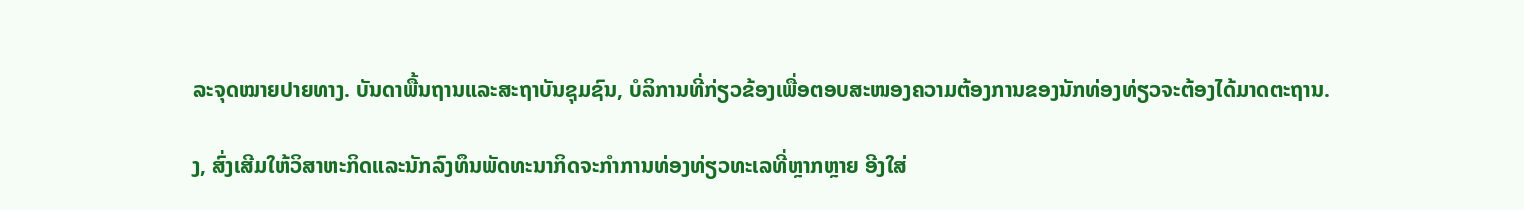ລະຈຸດໝາຍປາຍທາງ. ບັນດາພື້ນຖານແລະສະຖາບັນຊຸມຊົນ, ບໍລິການທີ່ກ່ຽວຂ້ອງເພື່ອຕອບສະໜອງຄວາມຕ້ອງການຂອງນັກທ່ອງທ່ຽວຈະຕ້ອງໄດ້ມາດຕະຖານ.

ງ, ສົ່ງເສີມໃຫ້ວິສາຫະກິດແລະນັກລົງທຶນພັດທະນາກິດຈະກຳການທ່ອງທ່ຽວທະເລທີ່ຫຼາກຫຼາຍ ອີງໃສ່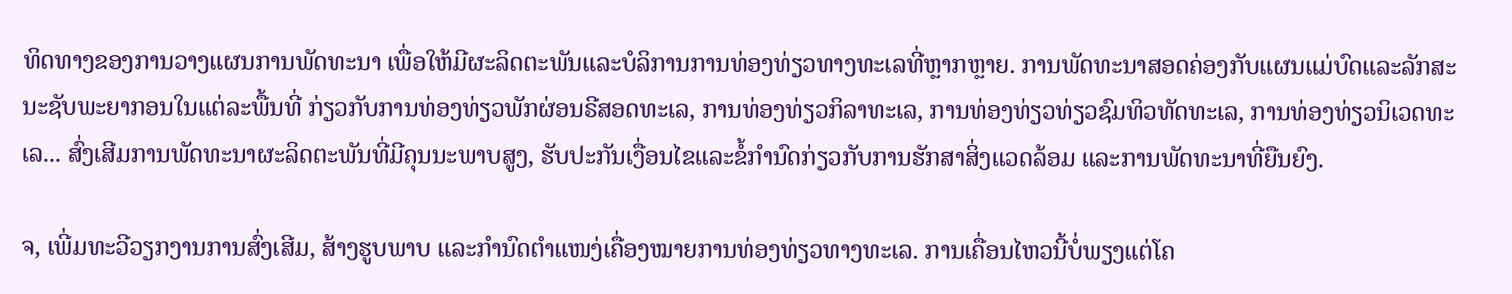ທິດທາງຂອງການວາງແຜນການພັດທະນາ ເພື່ອໃຫ້ມີຜະລິດຕະພັນແລະບໍລິການການທ່ອງທ່ຽວທາງທະເລທີ່ຫຼາກຫຼາຍ. ການພັດທະນາສອດຄ່ອງກັບແຜນແມ່ບົດແລະລັກສະນະຊັບພະຍາກອນໃນແຕ່ລະພື້ນທີ່ ກ່ຽວກັບການທ່ອງທ່ຽວພັກຜ່ອນຣີສອດທະເລ, ການທ່ອງທ່ຽວກິລາທະເລ, ການທ່ອງທ່ຽວທ່ຽວຊົມທິວທັດທະເລ, ການທ່ອງທ່ຽວນິເວດທະເລ... ສົ່ງເສີມການພັດທະນາຜະລິດຕະພັນທີ່ມີຄຸນນະພາບສູງ, ຮັບປະກັນເງື່ອນໄຂແລະຂໍ້ກຳນົດກ່ຽວກັບການຮັກສາສິ່ງແວດລ້ອມ ແລະການພັດທະນາທີ່ຍືນຍົງ.

ຈ, ເພີ່ມທະວີວຽກງານການສົ່ງເສີມ, ສ້າງຮູບພາບ ແລະກຳນົດຕຳແໜງ່ເຄື່ອງໝາຍການທ່ອງທ່ຽວທາງທະເລ. ການເຄື່ອນໄຫວນີ້ບໍ່ພຽງແຕ່ໂຄ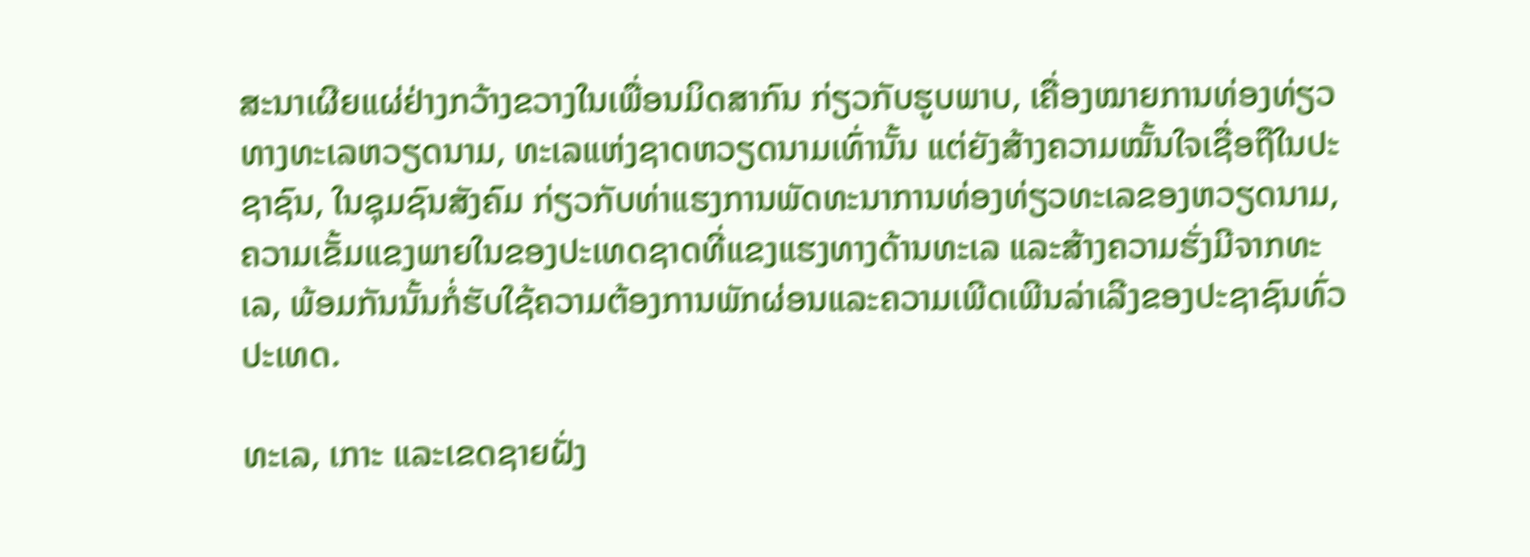ສະນາເຜີຍແຜ່ຢ່າງກວ້າງຂວາງໃນເພື່ອນມິດສາກົນ ກ່ຽວກັບຮູບພາບ, ເຄື່ອງໝາຍການທ່ອງທ່ຽວທາງທະເລຫວຽດນາມ, ທະເລແຫ່ງຊາດຫວຽດນາມເທົ່ານັ້ນ ແຕ່ຍັງສ້າງຄວາມໝັ້ນໃຈເຊື່ອຖືໃນປະຊາຊົນ, ໃນຊຸມຊົນສັງຄົມ ກ່ຽວກັບທ່າແຮງການພັດທະນາການທ່ອງທ່ຽວທະເລຂອງຫວຽດນາມ, ຄວາມເຂັ້ມແຂງພາຍໃນຂອງປະເທດຊາດທີ່ແຂງແຮງທາງດ້ານທະເລ ແລະສ້າງຄວາມຮັ່ງມີຈາກທະເລ, ພ້ອມກັນນັ້ນກໍ່ຮັບໃຊ້ຄວາມຕ້ອງການພັກຜ່ອນແລະຄວາມເພີດເພີນລ່າເລີງຂອງປະຊາຊົນທົ່ວປະເທດ.

ທະເລ, ເກາະ ແລະເຂດຊາຍຝັ່ງ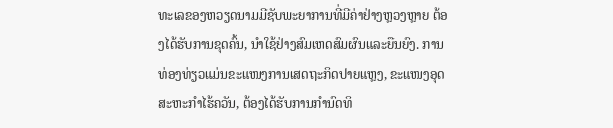ທະເລຂອງຫວຽດນາມມີຊັບພະຍາການທີ່ມີຄ່າຢ່າງຫຼວງຫຼາຍ ຕ້ອງໄດ້ຮັບການຂຸດຄົ້ນ, ນຳໃຊ້ຢ່າງສົມເຫດສົມຜົນແລະຍືນຍົງ. ການທ່ອງທ່ຽວແມ່ນຂະແໜງການເສດຖະກິດປາຍແຫຼງ, ຂະແໜງອຸດສະຫະກຳໄຮ້ຄວັນ, ຕ້ອງໄດ້ຮັບການກຳນົດທິ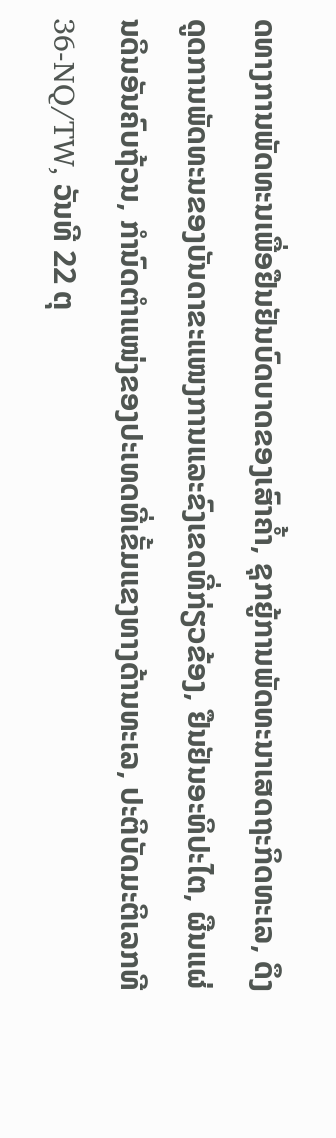ດທາງການພັດທະນເພື່ອຢືນຢັນບົດບາດຂອງເສົາຄ້ຳ, ຊຸກຍູ້ການພັດທະນາເສດຖະກິດທະເລ, ດຶງດູດການພັດທະນຂອງບັນດາຂະແໜງການແລະຂົງເຂດທີ່ກ່ຽວຂ້ອງ, ຢືນຢັນອະທິປະໄຕ, ຜືນແຜ່ນດິນອັນຄົບຖ້ວນ, ກຳນົດຕຳແໜ່ງຂອງປະເທດທີ່ເຂັ້ມແຂງທາງດ້ານທະເລ, ປະຕິບັດມະຕິເລກທີ 36-NQ/TW, ວັນທີ 22 ຕຸ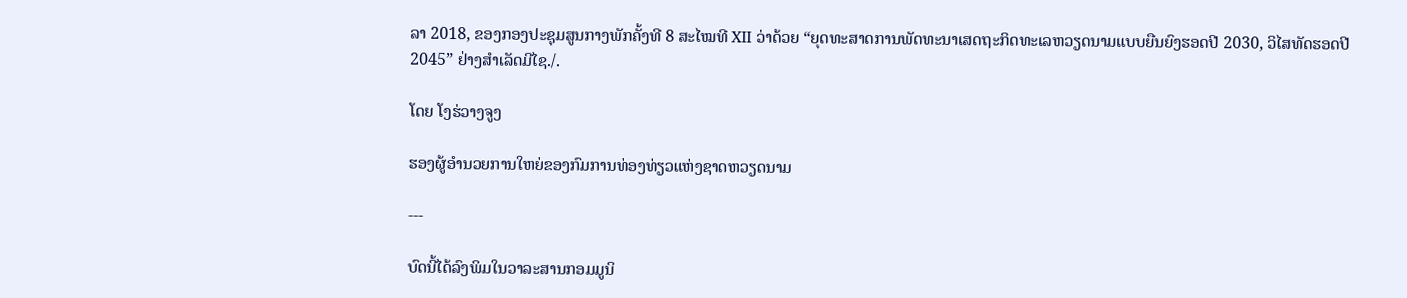ລາ 2018, ຂອງກອງປະຊຸມສູນກາງພັກຄັ້ງທີ 8 ສະໄໝທີ XII ວ່າດ້ວຍ “ຍຸດທະສາດການພັດທະນາເສດຖະກິດທະເລຫວຽດນາມແບບຍືນຍົງຮອດປີ 2030, ວິໄສທັດຮອດປີ 2045” ຢ່າງສຳເລັດມີໄຊ./.

ໂດຍ ໂງຮ່ວາງຈູງ

ຮອງຜູ້ອຳນວຍການໃຫຍ່ຂອງກົມການທ່ອງທ່ຽວແຫ່ງຊາດຫວຽດນາມ

---

ບົດນີ້ໄດ້ລົງພິມໃນວາລະສານກອມມູນິ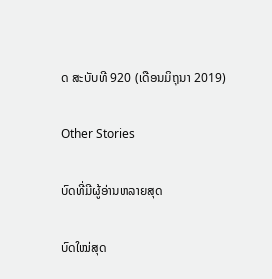ດ ສະບັບທີ 920 (ເດືອນມິຖຸນາ 2019)

Other Stories

ບົດທີ່ມີຜູ້ອ່ານຫລາຍສຸດ

ບົດໃໝ່ສຸດ